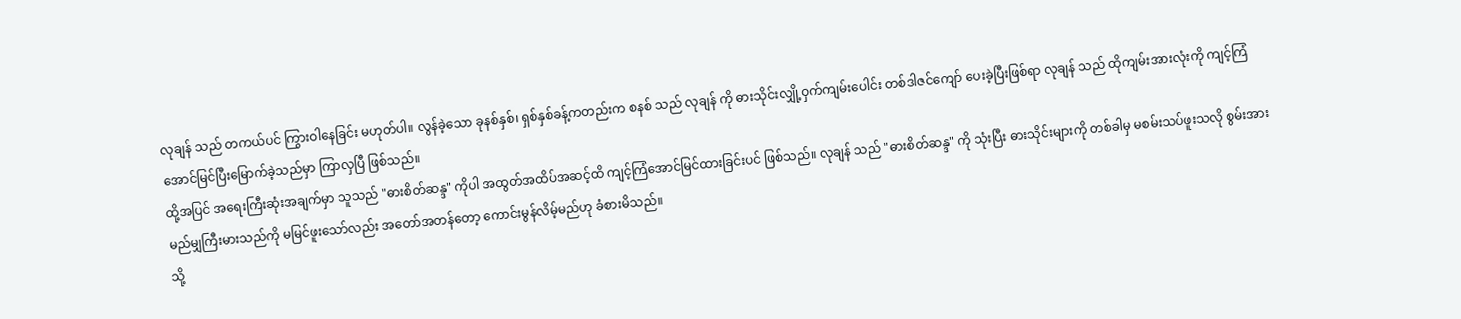လုချန် သည် တကယ်ပင် ကြွားဝါနေခြင်း မဟုတ်ပါ။ လွန်ခဲ့သော ခုနစ်နှစ်၊ ရှစ်နှစ်ခန့်ကတည်းက စနစ် သည် လုချန် ကို ဓားသိုင်းလျှို့ဝှက်ကျမ်းပေါင်း တစ်ဒါဇင်ကျော် ပေးခဲ့ပြီးဖြစ်ရာ လုချန် သည် ထိုကျမ်းအားလုံးကို ကျင့်ကြံအောင်မြင်ပြီးမြောက်ခဲ့သည်မှာ ကြာလှပြီ ဖြစ်သည်။
ထို့အပြင် အရေးကြီးဆုံးအချက်မှာ သူသည် "ဓားစိတ်ဆန္ဒ" ကိုပါ အထွတ်အထိပ်အဆင့်ထိ ကျင့်ကြံအောင်မြင်ထားခြင်းပင် ဖြစ်သည်။ လုချန် သည် "ဓားစိတ်ဆန္ဒ" ကို သုံးပြီး ဓားသိုင်းများကို တစ်ခါမှ မစမ်းသပ်ဖူးသလို စွမ်းအား မည်မျှကြီးမားသည်ကို မမြင်ဖူးသော်လည်း အတော်အတန်တော့ ကောင်းမွန်လိမ့်မည်ဟု ခံစားမိသည်။
သို့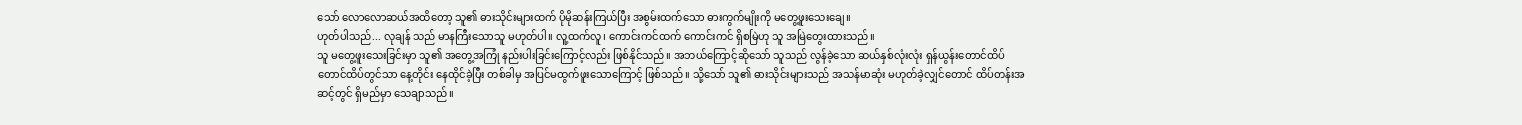သော် လောလောဆယ်အထိတော့ သူ၏ ဓားသိုင်းများထက် ပိုမိုဆန်းကြယ်ပြီး အစွမ်းထက်သော ဓားကွက်မျိုးကို မတွေ့ဖူးသေးချေ။
ဟုတ်ပါသည်... လုချန် သည် မာနကြီးသောသူ မဟုတ်ပါ။ လူ့ထက်လူ၊ ကောင်းကင်ထက် ကောင်းကင် ရှိစမြဲဟု သူ အမြဲတွေးထားသည်။
သူ မတွေ့ဖူးသေးခြင်းမှာ သူ၏ အတွေ့အကြုံ နည်းပါးခြင်းကြောင့်လည်း ဖြစ်နိုင်သည်။ အဘယ်ကြောင့်ဆိုသော် သူသည် လွန်ခဲ့သော ဆယ်နှစ်လုံးလုံး ရှန်ယွန်းတောင်ထိပ် တောင်ထိပ်တွင်သာ နေ့တိုင်း နေထိုင်ခဲ့ပြီး တစ်ခါမှ အပြင်မထွက်ဖူးသောကြောင့် ဖြစ်သည်။ သို့သော် သူ၏ ဓားသိုင်းများသည် အသန်မာဆုံး မဟုတ်ခဲ့လျှင်တောင် ထိပ်တန်းအဆင့်တွင် ရှိမည်မှာ သေချာသည်။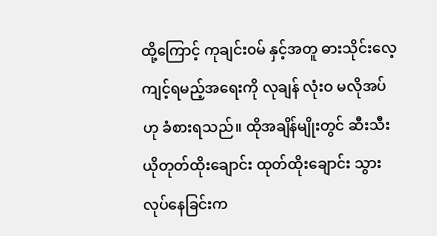ထို့ကြောင့် ကုချင်း၀မ် နှင့်အတူ ဓားသိုင်းလေ့ကျင့်ရမည့်အရေးကို လုချန် လုံးဝ မလိုအပ်ဟု ခံစားရသည်။ ထိုအချိန်မျိုးတွင် ဆီးသီးယိုတုတ်ထိုးချောင်း ထုတ်ထိုးချောင်း သွားလုပ်နေခြင်းက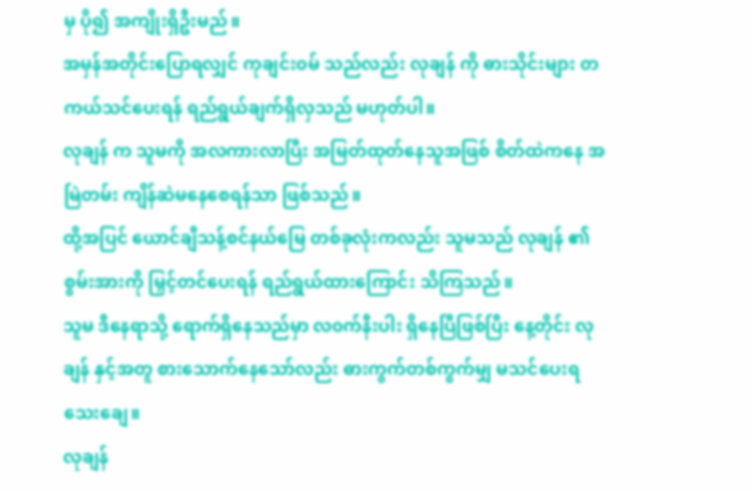မှ ပို၍ အကျိုးရှိဦးမည်။
အမှန်အတိုင်းပြောရလျှင် ကုချင်း၀မ် သည်လည်း လုချန် ကို ဓားသိုင်းများ တကယ်သင်ပေးရန် ရည်ရွယ်ချက်ရှိလှသည် မဟုတ်ပါ။
လုချန် က သူမကို အလကားလာပြီး အမြတ်ထုတ်နေသူအဖြစ် စိတ်ထဲကနေ အမြဲတမ်း ကျိန်ဆဲမနေစေရန်သာ ဖြစ်သည်။
ထို့အပြင် ယောင်ချီသန့်စင်နယ်မြေ တစ်ခုလုံးကလည်း သူမသည် လုချန် ၏ စွမ်းအားကို မြှင့်တင်ပေးရန် ရည်ရွယ်ထားကြောင်း သိကြသည်။
သူမ ဒီနေရာသို့ ရောက်ရှိနေသည်မှာ လ၀က်နီးပါး ရှိနေပြီဖြစ်ပြီး နေ့တိုင်း လုချန် နှင့်အတူ စားသောက်နေသော်လည်း ဓားကွက်တစ်ကွက်မျှ မသင်ပေးရသေးချေ။
လုချန်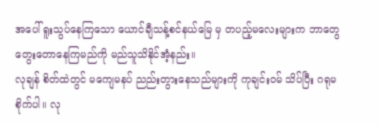အပေါ် ရူးသွပ်နေကြသော ယောင်ချီသန့်စင်နယ်မြေ မှ တပည့်မလေးများက ဘာတွေ တွေးတောနေကြမည်ကို မည်သူသိနိုင်အံ့နည်း။
လုချန် စိတ်ထဲတွင် မကျေမနပ် ညည်းတွားနေသည်များကို ကုချင်း၀မ် သိပ်ပြီး ဂရုမစိုက်ပါ။ လု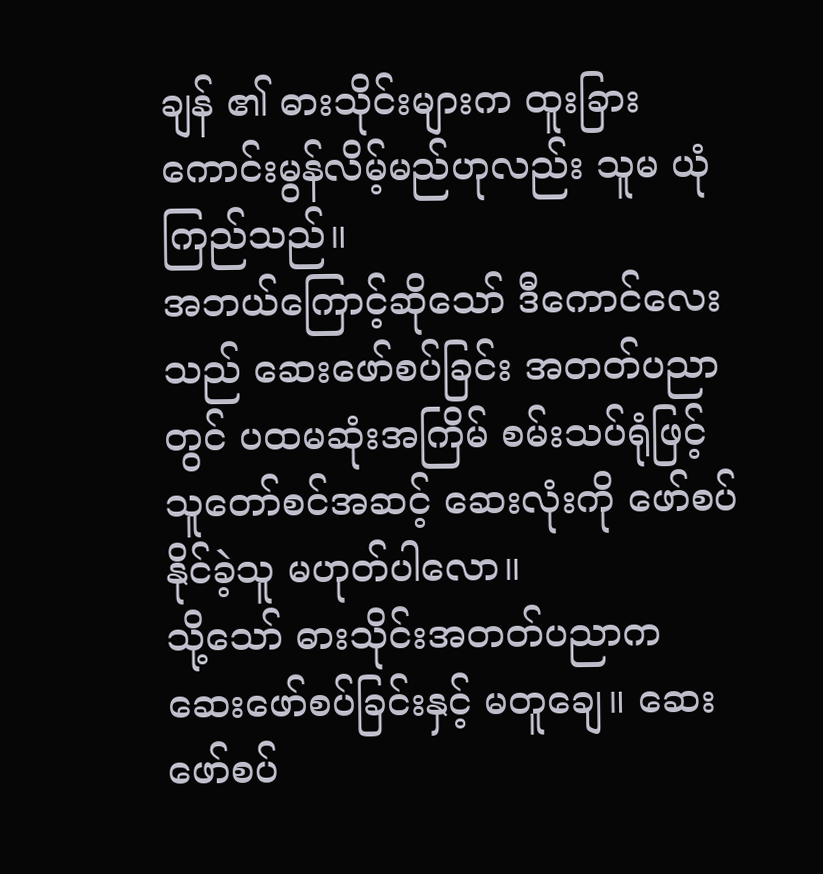ချန် ၏ ဓားသိုင်းများက ထူးခြားကောင်းမွန်လိမ့်မည်ဟုလည်း သူမ ယုံကြည်သည်။
အဘယ်ကြောင့်ဆိုသော် ဒီကောင်လေးသည် ဆေးဖော်စပ်ခြင်း အတတ်ပညာတွင် ပထမဆုံးအကြိမ် စမ်းသပ်ရုံဖြင့် သူတော်စင်အဆင့် ဆေးလုံးကို ဖော်စပ်နိုင်ခဲ့သူ မဟုတ်ပါလော။
သို့သော် ဓားသိုင်းအတတ်ပညာက ဆေးဖော်စပ်ခြင်းနှင့် မတူချေ။ ဆေးဖော်စပ်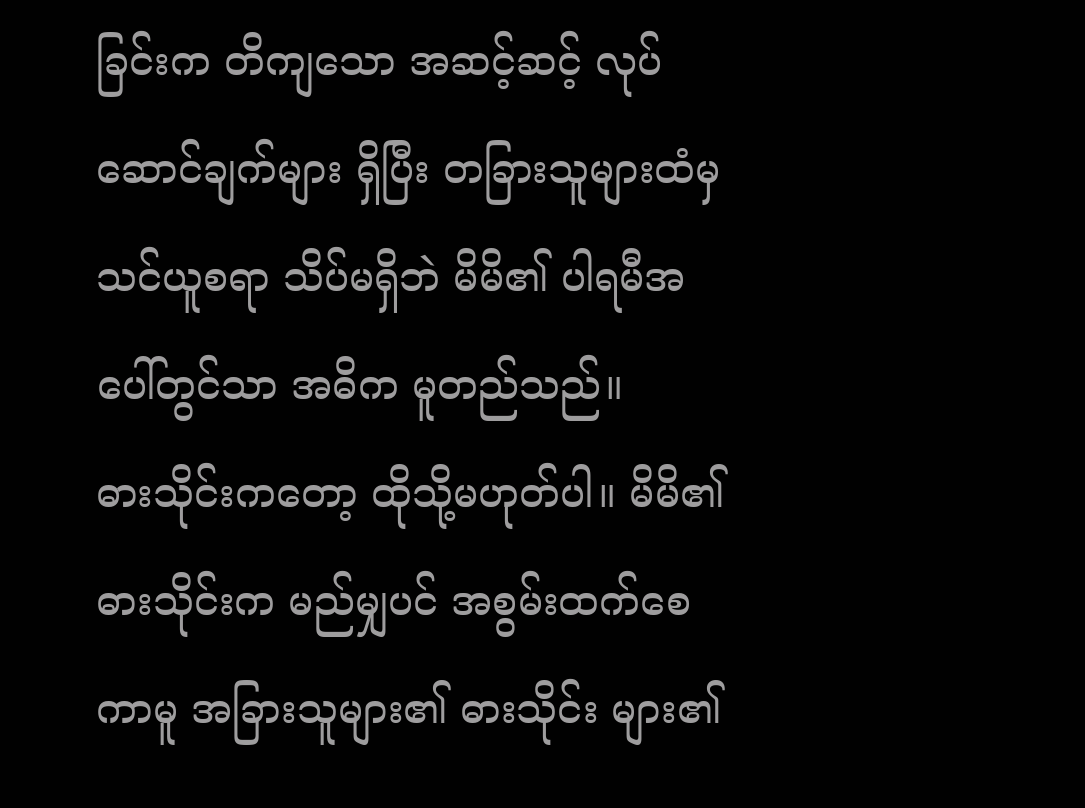ခြင်းက တိကျသော အဆင့်ဆင့် လုပ်ဆောင်ချက်များ ရှိပြီး တခြားသူများထံမှ သင်ယူစရာ သိပ်မရှိဘဲ မိမိ၏ ပါရမီအပေါ်တွင်သာ အဓိက မူတည်သည်။
ဓားသိုင်းကတော့ ထိုသို့မဟုတ်ပါ။ မိမိ၏ ဓားသိုင်းက မည်မျှပင် အစွမ်းထက်စေကာမူ အခြားသူများ၏ ဓားသိုင်း များ၏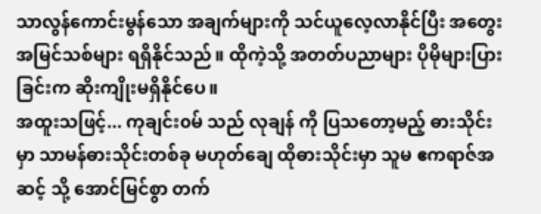သာလွန်ကောင်းမွန်သော အချက်များကို သင်ယူလေ့လာနိုင်ပြီး အတွေးအမြင်သစ်များ ရရှိနိုင်သည်။ ထိုကဲ့သို့ အတတ်ပညာများ ပိုမိုများပြားခြင်းက ဆိုးကျိုးမရှိနိုင်ပေ။
အထူးသဖြင့်... ကုချင်း၀မ် သည် လုချန် ကို ပြသတော့မည့် ဓားသိုင်းမှာ သာမန်ဓားသိုင်းတစ်ခု မဟုတ်ချေ ထိုဓားသိုင်းမှာ သူမ ဧကရာဇ်အဆင့် သို့ အောင်မြင်စွာ တက်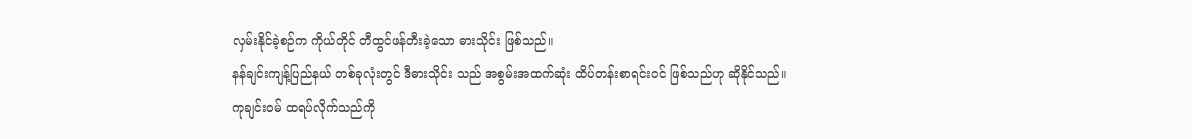လှမ်းနိုင်ခဲ့စဉ်က ကိုယ်တိုင် တီထွင်ဖန်တီးခဲ့သော ဓားသိုင်း ဖြစ်သည်။
နန်ချင်းကျန့်ပြည်နယ် တစ်ခုလုံးတွင် ဒီဓားသိုင်း သည် အစွမ်းအထက်ဆုံး ထိပ်တန်းစာရင်းဝင် ဖြစ်သည်ဟု ဆိုနိုင်သည်။
ကုချင်း၀မ် ထရပ်လိုက်သည်ကို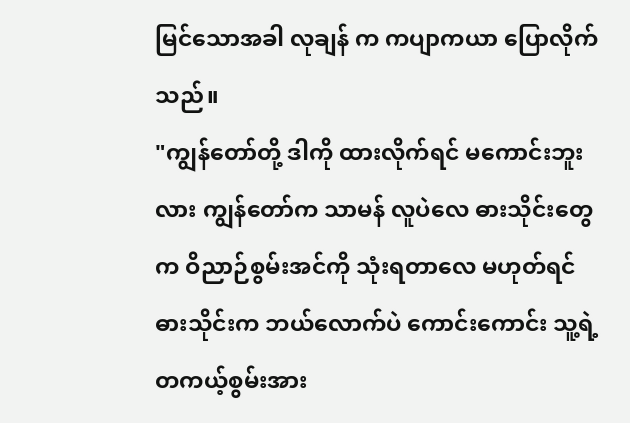မြင်သောအခါ လုချန် က ကပျာကယာ ပြောလိုက်သည်။
"ကျွန်တော်တို့ ဒါကို ထားလိုက်ရင် မကောင်းဘူးလား ကျွန်တော်က သာမန် လူပဲလေ ဓားသိုင်းတွေက ဝိညာဉ်စွမ်းအင်ကို သုံးရတာလေ မဟုတ်ရင် ဓားသိုင်းက ဘယ်လောက်ပဲ ကောင်းကောင်း သူ့ရဲ့ တကယ့်စွမ်းအား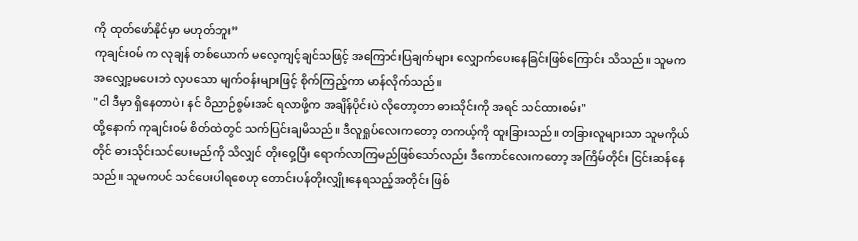ကို ထုတ်ဖော်နိုင်မှာ မဟုတ်ဘူး”
ကုချင်း၀မ် က လုချန် တစ်ယောက် မလေ့ကျင့်ချင်သဖြင့် အကြောင်းပြချက်များ လျှောက်ပေးနေခြင်းဖြစ်ကြောင်း သိသည်။ သူမက အလျှော့မပေးဘဲ လှပသော မျက်ဝန်းများဖြင့် စိုက်ကြည့်ကာ မာန်လိုက်သည်။
"ငါ ဒီမှာ ရှိနေတာပဲ၊ နင် ဝိညာဉ်စွမ်းအင် ရလာဖို့က အချိန်ပိုင်းပဲ လိုတော့တာ ဓားသိုင်းကို အရင် သင်ထားစမ်း"
ထို့နောက် ကုချင်း၀မ် စိတ်ထဲတွင် သက်ပြင်းချမိသည်။ ဒီလူရှုပ်လေးကတော့ တကယ့်ကို ထူးခြားသည်။ တခြားလူများသာ သူမကိုယ်တိုင် ဓားသိုင်းသင်ပေးမည်ကို သိလျှင် တိုးဝှေ့ပြီး ရောက်လာကြမည်ဖြစ်သော်လည်း ဒီကောင်လေးကတော့ အကြိမ်တိုင်း ငြင်းဆန်နေသည်။ သူမကပင် သင်ပေးပါရစေဟု တောင်းပန်တိုးလျှိုးနေရသည့်အတိုင်း ဖြစ်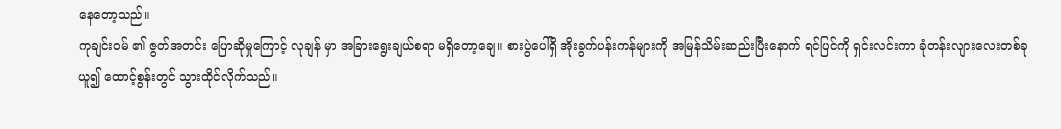နေတော့သည်။
ကုချင်း၀မ် ၏ ဇွတ်အတင်း ပြောဆိုမှုကြောင့် လုချန် မှာ အခြားရွေးချယ်စရာ မရှိတော့ချေ။ စားပွဲပေါ်ရှိ အိုးခွက်ပန်းကန်များကို အမြန်သိမ်းဆည်းပြီးနောက် ရင်ပြင်ကို ရှင်းလင်းကာ ခုံတန်းလျားလေးတစ်ခု ယူ၍ ထောင့်စွန်းတွင် သွားထိုင်လိုက်သည်။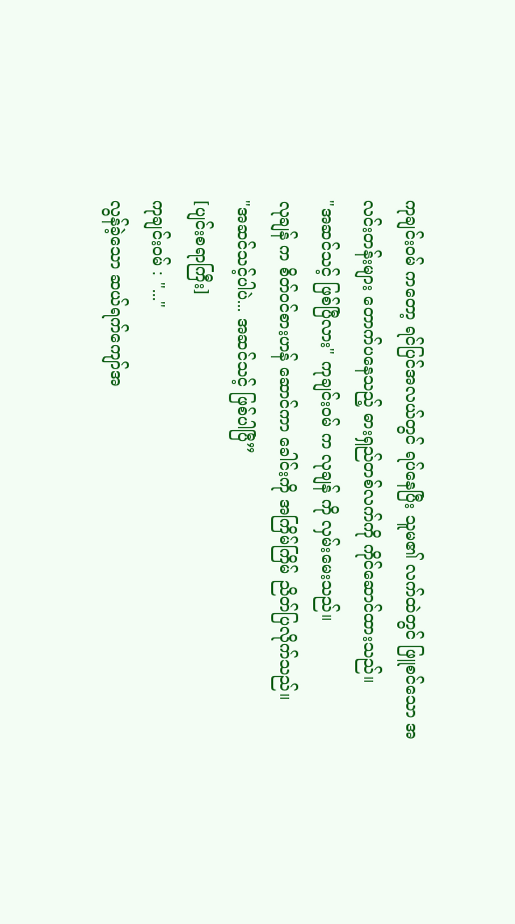ကုချင်း၀မ် ကတော့ ရင်ပြင်အလယ်တွင် ရပ်နေပြီး သူမ၏ လက်ထဲတွင် ဖြူစင်သော အလင်းတန်းများ တောက်ပနေသည့် ဓားရှည်တစ်လက်ကို ကိုင်ဆောင်ထားသည်။
"အဆင်သင့် ဖြစ်ပြီလား" ကုချင်း၀မ် က လုချန် ကို လှမ်းမေးသည်။
လုချန် က စိတ်ဝင်စားဟန် ဆောင်ကာ ခေါင်းကို အကြိမ်ကြိမ် ညိတ်ပြလိုက်သည်။
"အဆင်သင့်ပါပဲ... အဆင်သင့် ဖြစ်ပါပြီ”
[ပျင်းစရာကြီး]
ကုချင်း၀မ် : "..."
လွန်ခဲ့သော ဆယ်ရက်ကျော်အ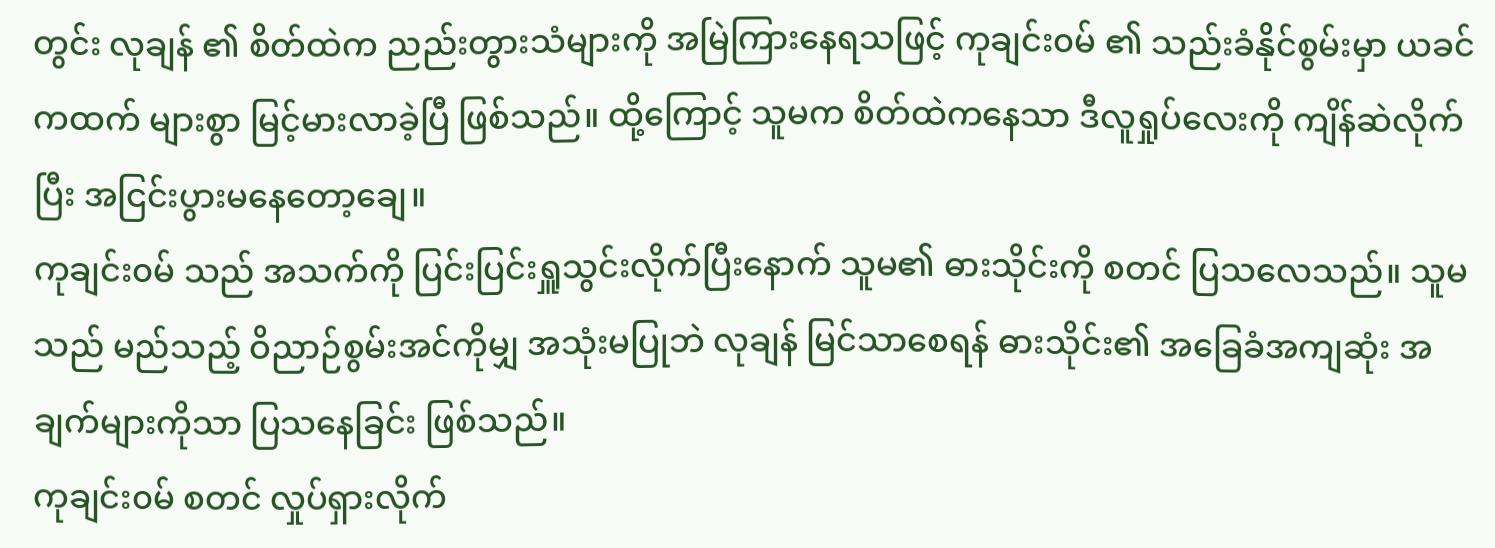တွင်း လုချန် ၏ စိတ်ထဲက ညည်းတွားသံများကို အမြဲကြားနေရသဖြင့် ကုချင်း၀မ် ၏ သည်းခံနိုင်စွမ်းမှာ ယခင်ကထက် များစွာ မြင့်မားလာခဲ့ပြီ ဖြစ်သည်။ ထို့ကြောင့် သူမက စိတ်ထဲကနေသာ ဒီလူရှုပ်လေးကို ကျိန်ဆဲလိုက်ပြီး အငြင်းပွားမနေတော့ချေ။
ကုချင်း၀မ် သည် အသက်ကို ပြင်းပြင်းရှူသွင်းလိုက်ပြီးနောက် သူမ၏ ဓားသိုင်းကို စတင် ပြသလေသည်။ သူမသည် မည်သည့် ဝိညာဉ်စွမ်းအင်ကိုမျှ အသုံးမပြုဘဲ လုချန် မြင်သာစေရန် ဓားသိုင်း၏ အခြေခံအကျဆုံး အချက်များကိုသာ ပြသနေခြင်း ဖြစ်သည်။
ကုချင်း၀မ် စတင် လှုပ်ရှားလိုက်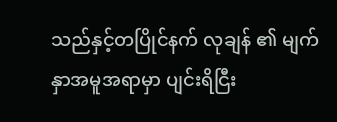သည်နှင့်တပြိုင်နက် လုချန် ၏ မျက်နှာအမူအရာမှာ ပျင်းရိငြီး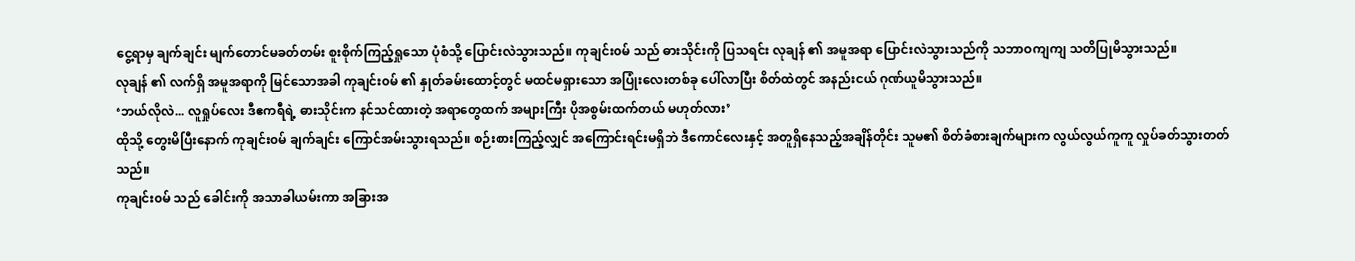ငွေ့ရာမှ ချက်ချင်း မျက်တောင်မခတ်တမ်း စူးစိုက်ကြည့်ရှုသော ပုံစံသို့ ပြောင်းလဲသွားသည်။ ကုချင်း၀မ် သည် ဓားသိုင်းကို ပြသရင်း လုချန် ၏ အမူအရာ ပြောင်းလဲသွားသည်ကို သဘာဝကျကျ သတိပြုမိသွားသည်။
လုချန် ၏ လက်ရှိ အမူအရာကို မြင်သောအခါ ကုချင်း၀မ် ၏ နှုတ်ခမ်းထောင့်တွင် မထင်မရှားသော အပြုံးလေးတစ်ခု ပေါ်လာပြီး စိတ်ထဲတွင် အနည်းငယ် ဂုဏ်ယူမိသွားသည်။
‘ဘယ်လိုလဲ... လူရှုပ်လေး ဒီဧကရီရဲ့ ဓားသိုင်းက နင်သင်ထားတဲ့ အရာတွေထက် အများကြီး ပိုအစွမ်းထက်တယ် မဟုတ်လား’
ထိုသို့ တွေးမိပြီးနောက် ကုချင်း၀မ် ချက်ချင်း ကြောင်အမ်းသွားရသည်။ စဉ်းစားကြည့်လျှင် အကြောင်းရင်းမရှိဘဲ ဒီကောင်လေးနှင့် အတူရှိနေသည့်အချိန်တိုင်း သူမ၏ စိတ်ခံစားချက်များက လွယ်လွယ်ကူကူ လှုပ်ခတ်သွားတတ်သည်။
ကုချင်း၀မ် သည် ခေါင်းကို အသာခါယမ်းကာ အခြားအ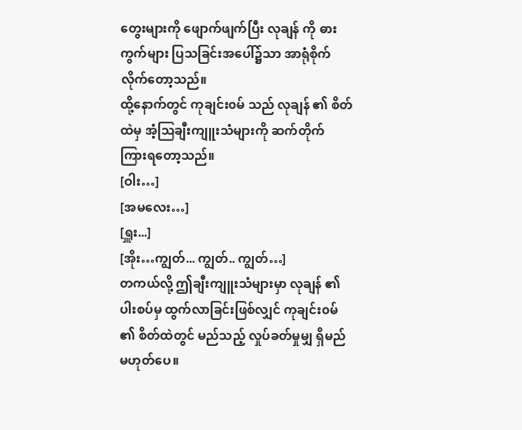တွေးများကို ဖျောက်ဖျက်ပြီး လုချန် ကို ဓားကွက်များ ပြသခြင်းအပေါ်၌သာ အာရုံစိုက်လိုက်တော့သည်။
ထို့နောက်တွင် ကုချင်း၀မ် သည် လုချန် ၏ စိတ်ထဲမှ အံ့ဩချီးကျူးသံများကို ဆက်တိုက် ကြားရတော့သည်။
[ဝါး…]
[အမလေး…]
[ရှူး...]
[အိုး…ကျွတ်... ကျွတ်.. ကျွတ်…]
တကယ်လို့ ဤချီးကျူးသံများမှာ လုချန် ၏ ပါးစပ်မှ ထွက်လာခြင်းဖြစ်လျှင် ကုချင်း၀မ် ၏ စိတ်ထဲတွင် မည်သည့် လှုပ်ခတ်မှုမျှ ရှိမည်မဟုတ်ပေ။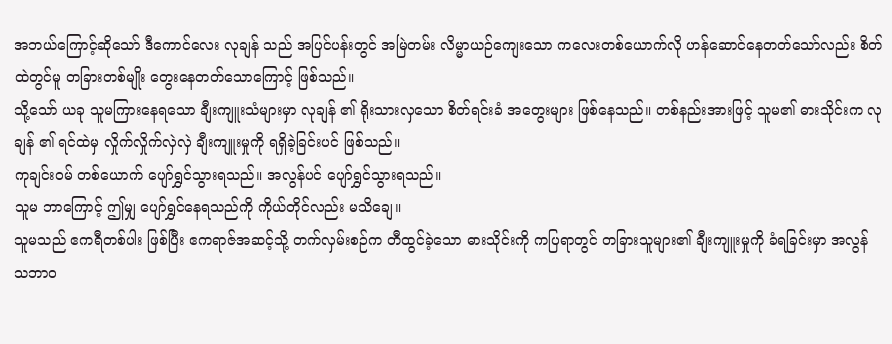အဘယ်ကြောင့်ဆိုသော် ဒီကောင်လေး လုချန် သည် အပြင်ပန်းတွင် အမြဲတမ်း လိမ္မာယဉ်ကျေးသော ကလေးတစ်ယောက်လို ဟန်ဆောင်နေတတ်သော်လည်း စိတ်ထဲတွင်မူ တခြားတစ်မျိုး တွေးနေတတ်သောကြောင့် ဖြစ်သည်။
သို့သော် ယခု သူမကြားနေရသော ချီးကျူးသံများမှာ လုချန် ၏ ရိုးသားလှသော စိတ်ရင်းခံ အတွေးများ ဖြစ်နေသည်။ တစ်နည်းအားဖြင့် သူမ၏ ဓားသိုင်းက လုချန် ၏ ရင်ထဲမှ လှိုက်လှိုက်လှဲလှဲ ချီးကျူးမှုကို ရရှိခဲ့ခြင်းပင် ဖြစ်သည်။
ကုချင်း၀မ် တစ်ယောက် ပျော်ရွှင်သွားရသည်။ အလွန်ပင် ပျော်ရွှင်သွားရသည်။
သူမ ဘာကြောင့် ဤမျှ ပျော်ရွှင်နေရသည်ကို ကိုယ်တိုင်လည်း မသိချေ။
သူမသည် ဧကရီတစ်ပါး ဖြစ်ပြီး ဧကရာဇ်အဆင့်သို့ တက်လှမ်းစဉ်က တီထွင်ခဲ့သော ဓားသိုင်းကို ကပြရာတွင် တခြားသူများ၏ ချီးကျူးမှုကို ခံရခြင်းမှာ အလွန် သဘာဝ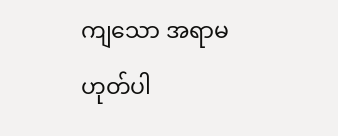ကျသော အရာမဟုတ်ပါ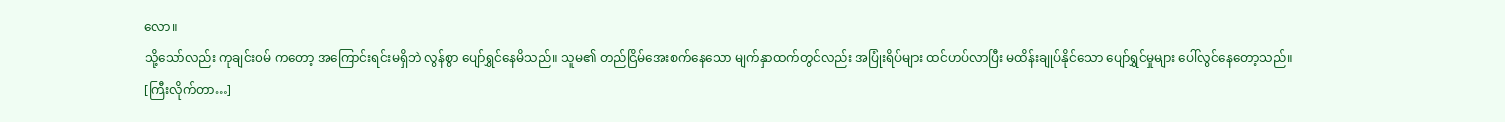လော။
သို့သော်လည်း ကုချင်း၀မ် ကတော့ အကြောင်းရင်းမရှိဘဲ လွန်စွာ ပျော်ရွှင်နေမိသည်။ သူမ၏ တည်ငြိမ်အေးစက်နေသော မျက်နှာထက်တွင်လည်း အပြုံးရိပ်များ ထင်ဟပ်လာပြီး မထိန်းချုပ်နိုင်သော ပျော်ရွှင်မှုများ ပေါ်လွင်နေတော့သည်။
[ကြီးလိုက်တာ…]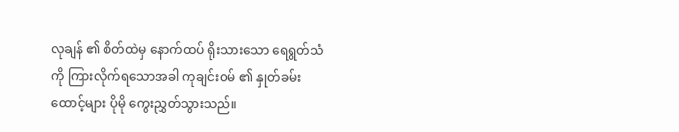လုချန် ၏ စိတ်ထဲမှ နောက်ထပ် ရိုးသားသော ရေရွတ်သံကို ကြားလိုက်ရသောအခါ ကုချင်း၀မ် ၏ နှုတ်ခမ်းထောင့်များ ပိုမို ကွေးညွှတ်သွားသည်။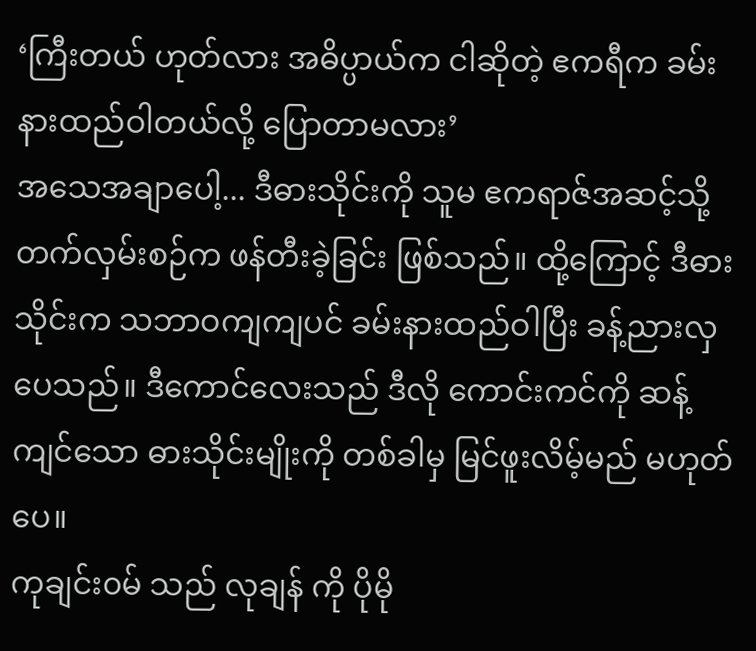‘ကြီးတယ် ဟုတ်လား အဓိပ္ပာယ်က ငါဆိုတဲ့ ဧကရီက ခမ်းနားထည်ဝါတယ်လို့ ပြောတာမလား’
အသေအချာပေါ့... ဒီဓားသိုင်းကို သူမ ဧကရာဇ်အဆင့်သို့ တက်လှမ်းစဉ်က ဖန်တီးခဲ့ခြင်း ဖြစ်သည်။ ထို့ကြောင့် ဒီဓားသိုင်းက သဘာဝကျကျပင် ခမ်းနားထည်ဝါပြီး ခန့်ညားလှပေသည်။ ဒီကောင်လေးသည် ဒီလို ကောင်းကင်ကို ဆန့်ကျင်သော ဓားသိုင်းမျိုးကို တစ်ခါမှ မြင်ဖူးလိမ့်မည် မဟုတ်ပေ။
ကုချင်း၀မ် သည် လုချန် ကို ပိုမို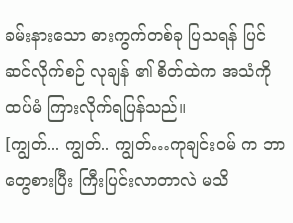ခမ်းနားသော ဓားကွက်တစ်ခု ပြသရန် ပြင်ဆင်လိုက်စဉ် လုချန် ၏ စိတ်ထဲက အသံကို ထပ်မံ ကြားလိုက်ရပြန်သည်။
[ကျွတ်... ကျွတ်.. ကျွတ်…ကုချင်း၀မ် က ဘာတွေစားပြီး ကြီးပြင်းလာတာလဲ မသိ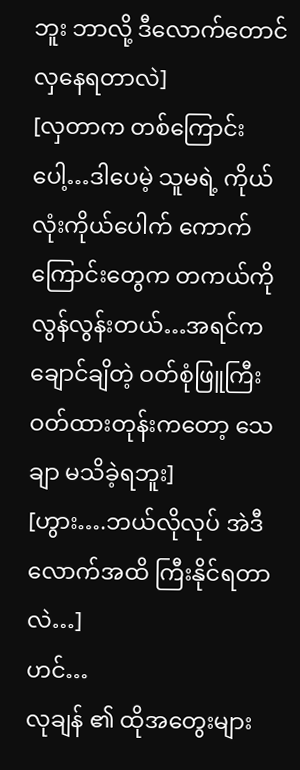ဘူး ဘာလို့ ဒီလောက်တောင် လှနေရတာလဲ]
[လှတာက တစ်ကြောင်းပေါ့…ဒါပေမဲ့ သူမရဲ့ ကိုယ်လုံးကိုယ်ပေါက် ကောက်ကြောင်းတွေက တကယ်ကို လွန်လွန်းတယ်…အရင်က ချောင်ချိတဲ့ ဝတ်စုံဖြူကြီး ဝတ်ထားတုန်းကတော့ သေချာ မသိခဲ့ရဘူး]
[ဟွား….ဘယ်လိုလုပ် အဲဒီလောက်အထိ ကြီးနိုင်ရတာလဲ…]
ဟင်…
လုချန် ၏ ထိုအတွေးများ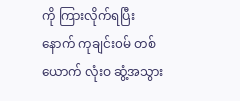ကို ကြားလိုက်ရပြီးနောက် ကုချင်း၀မ် တစ်ယောက် လုံးဝ ဆွံ့အသွား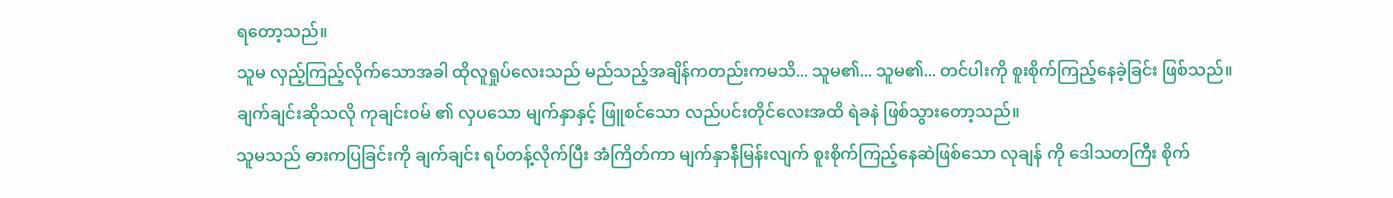ရတော့သည်။
သူမ လှည့်ကြည့်လိုက်သောအခါ ထိုလူရှုပ်လေးသည် မည်သည့်အချိန်ကတည်းကမသိ... သူမ၏... သူမ၏... တင်ပါးကို စူးစိုက်ကြည့်နေခဲ့ခြင်း ဖြစ်သည်။
ချက်ချင်းဆိုသလို ကုချင်း၀မ် ၏ လှပသော မျက်နှာနှင့် ဖြူစင်သော လည်ပင်းတိုင်လေးအထိ ရဲခနဲ ဖြစ်သွားတော့သည်။
သူမသည် ဓားကပြခြင်းကို ချက်ချင်း ရပ်တန့်လိုက်ပြီး အံကြိတ်ကာ မျက်နှာနီမြန်းလျက် စူးစိုက်ကြည့်နေဆဲဖြစ်သော လုချန် ကို ဒေါသတကြီး စိုက်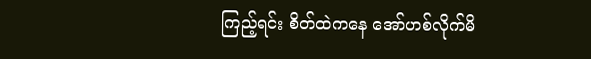ကြည့်ရင်း စိတ်ထဲကနေ အော်ဟစ်လိုက်မိ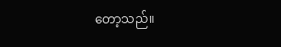တော့သည်။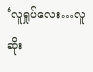‘လူရှုပ်လေး…လူဆိုး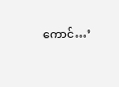ကောင်…’